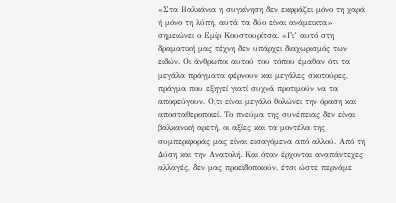«Στα Βαλκάνια η συγκίνηση δεν εκφράζει μόνο τη χαρά ή μόνο τη λύπη, αυτά τα δύο είναι ανάμεικτα» σημειώνει ο Εμίρ Κουστουρίτσα. «Γι’ αυτό στη δραματική μας τέχνη δεν υπάρχει διαχωρισμός των ειδών. Οι άνθρωποι αυτού του τόπου έμαθαν ότι τα μεγάλα πράγματα φέρνουν και μεγάλες σκοτούρες, πράγμα που εξηγεί γιατί συχνά προτιμούν να τα αποφεύγουν. Ο,τι είναι μεγάλο θολώνει την όραση και αποσταθεροποιεί. Το πνεύμα της συνέπειας δεν είναι βαλκανική αρετή, οι αξίες και τα μοντέλα της συμπεριφοράς μας είναι εισαγόμενα από αλλού. Από τη Δύση και την Ανατολή. Και όταν έρχονται αναπάντεχες αλλαγές, δεν μας προειδοποιούν, έτσι ώστε περνάμε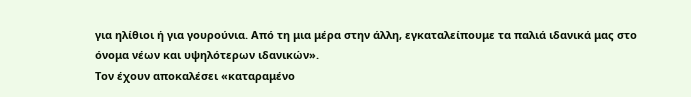για ηλίθιοι ή για γουρούνια. Από τη μια μέρα στην άλλη, εγκαταλείπουμε τα παλιά ιδανικά μας στο όνομα νέων και υψηλότερων ιδανικών».
Τον έχουν αποκαλέσει «καταραμένο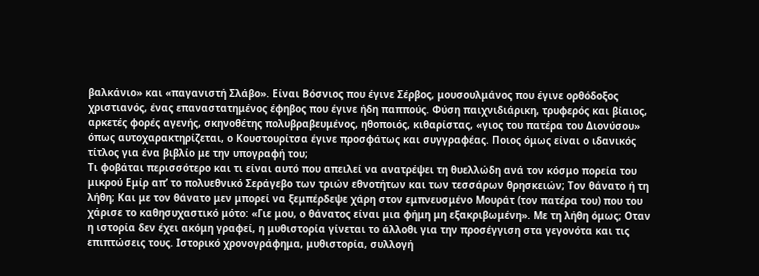βαλκάνιο» και «παγανιστή Σλάβο». Είναι Βόσνιος που έγινε Σέρβος, μουσουλμάνος που έγινε ορθόδοξος χριστιανός, ένας επαναστατημένος έφηβος που έγινε ήδη παππούς. Φύση παιχνιδιάρικη, τρυφερός και βίαιος, αρκετές φορές αγενής, σκηνοθέτης πολυβραβευμένος, ηθοποιός, κιθαρίστας, «γιος του πατέρα του Διονύσου» όπως αυτοχαρακτηρίζεται, ο Κουστουρίτσα έγινε προσφάτως και συγγραφέας. Ποιος όμως είναι ο ιδανικός τίτλος για ένα βιβλίο με την υπογραφή του;
Τι φοβάται περισσότερο και τι είναι αυτό που απειλεί να ανατρέψει τη θυελλώδη ανά τον κόσμο πορεία του μικρού Εμίρ απ’ το πολυεθνικό Σεράγεβο των τριών εθνοτήτων και των τεσσάρων θρησκειών; Τον θάνατο ή τη λήθη; Και με τον θάνατο μεν μπορεί να ξεμπέρδεψε χάρη στον εμπνευσμένο Μουράτ (τον πατέρα του) που του χάρισε το καθησυχαστικό μότο: «Γιε μου, ο θάνατος είναι μια φήμη μη εξακριβωμένη». Με τη λήθη όμως; Οταν η ιστορία δεν έχει ακόμη γραφεί, η μυθιστορία γίνεται το άλλοθι για την προσέγγιση στα γεγονότα και τις επιπτώσεις τους. Ιστορικό χρονογράφημα, μυθιστορία, συλλογή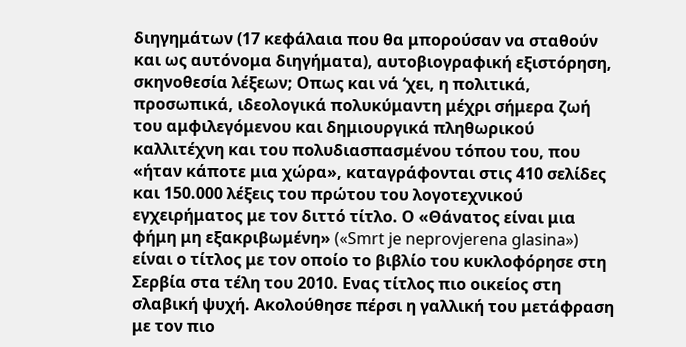διηγημάτων (17 κεφάλαια που θα μπορούσαν να σταθούν και ως αυτόνομα διηγήματα), αυτοβιογραφική εξιστόρηση, σκηνοθεσία λέξεων; Οπως και νά ‘χει, η πολιτικά, προσωπικά, ιδεολογικά πολυκύμαντη μέχρι σήμερα ζωή του αμφιλεγόμενου και δημιουργικά πληθωρικού καλλιτέχνη και του πολυδιασπασμένου τόπου του, που «ήταν κάποτε μια χώρα», καταγράφονται στις 410 σελίδες και 150.000 λέξεις του πρώτου του λογοτεχνικού εγχειρήματος με τον διττό τίτλο. Ο «Θάνατος είναι μια φήμη μη εξακριβωμένη» («Smrt je neprovjerena glasina») είναι ο τίτλος με τον οποίο το βιβλίο του κυκλοφόρησε στη Σερβία στα τέλη του 2010. Ενας τίτλος πιο οικείος στη σλαβική ψυχή. Ακολούθησε πέρσι η γαλλική του μετάφραση με τον πιο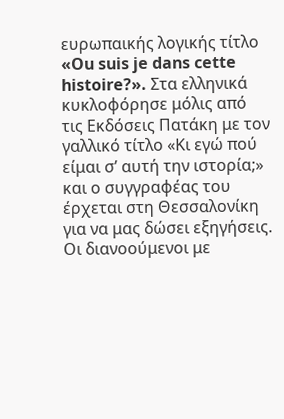ευρωπαικής λογικής τίτλο «Ou suis je dans cette histoire?». Στα ελληνικά κυκλοφόρησε μόλις από τις Εκδόσεις Πατάκη με τον γαλλικό τίτλο «Κι εγώ πού είμαι σ’ αυτή την ιστορία;» και ο συγγραφέας του έρχεται στη Θεσσαλονίκη για να μας δώσει εξηγήσεις.
Οι διανοούμενοι με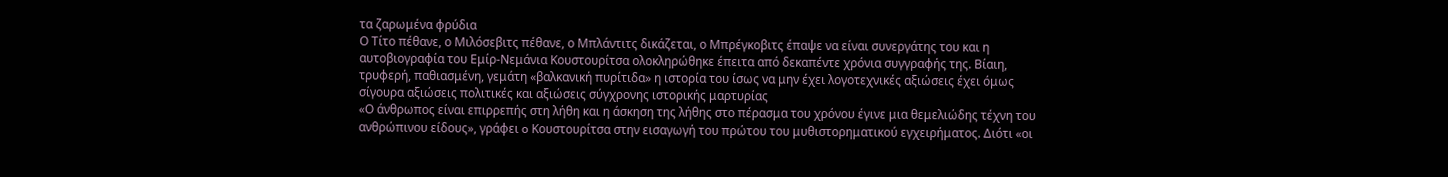τα ζαρωμένα φρύδια
Ο Τίτο πέθανε, ο Μιλόσεβιτς πέθανε, ο Μπλάντιτς δικάζεται, ο Μπρέγκοβιτς έπαψε να είναι συνεργάτης του και η αυτοβιογραφία του Εμίρ-Νεμάνια Κουστουρίτσα ολοκληρώθηκε έπειτα από δεκαπέντε χρόνια συγγραφής της. Bίαιη, τρυφερή, παθιασμένη, γεμάτη «βαλκανική πυρίτιδα» η ιστορία του ίσως να μην έχει λογοτεχνικές αξιώσεις έχει όμως σίγουρα αξιώσεις πολιτικές και αξιώσεις σύγχρονης ιστορικής μαρτυρίας
«Ο άνθρωπος είναι επιρρεπής στη λήθη και η άσκηση της λήθης στο πέρασμα του χρόνου έγινε μια θεμελιώδης τέχνη του ανθρώπινου είδους», γράφει o Κουστουρίτσα στην εισαγωγή του πρώτου του μυθιστορηματικού εγχειρήματος. Διότι «οι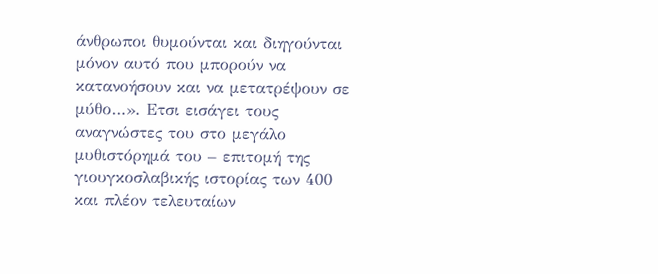άνθρωποι θυμούνται και διηγούνται μόνον αυτό που μπορούν να κατανοήσουν και να μετατρέψουν σε μύθο…». Ετσι εισάγει τους αναγνώστες του στο μεγάλο μυθιστόρημά του – επιτομή της γιουγκοσλαβικής ιστορίας των 400 και πλέον τελευταίων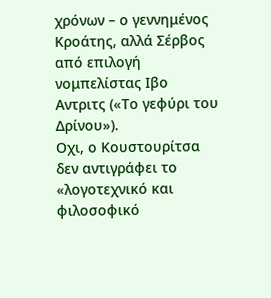χρόνων – ο γεννημένος Κροάτης, αλλά Σέρβος από επιλογή νομπελίστας Ιβο Αντριτς («Το γεφύρι του Δρίνου»).
Οχι, ο Κουστουρίτσα δεν αντιγράφει το «λογοτεχνικό και φιλοσοφικό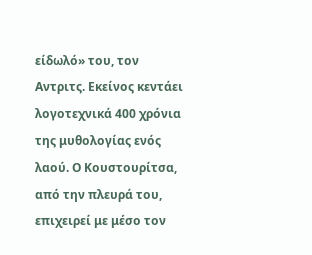είδωλό» του, τον Αντριτς. Εκείνος κεντάει λογοτεχνικά 400 χρόνια της μυθολογίας ενός λαού. Ο Κουστουρίτσα, από την πλευρά του, επιχειρεί με μέσο τον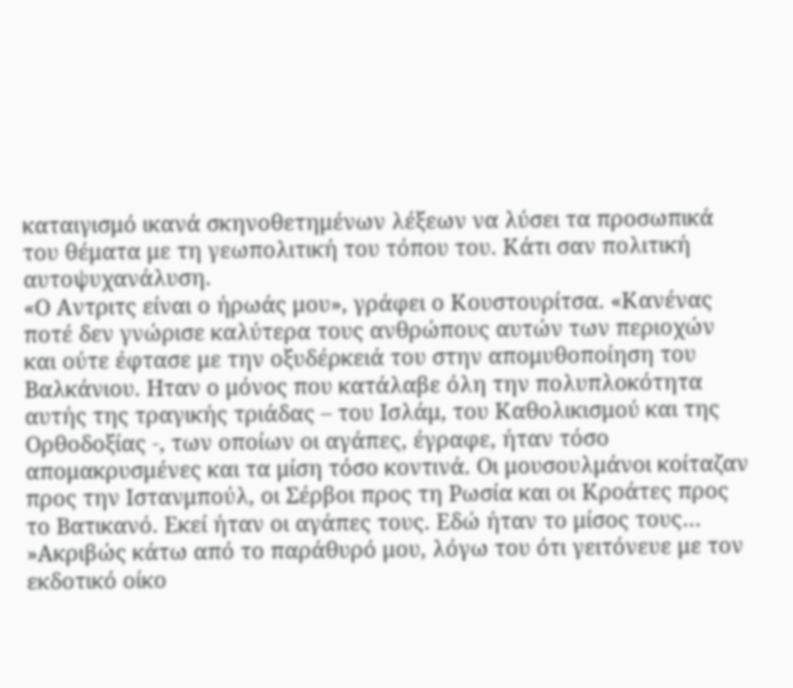καταιγισμό ικανά σκηνοθετημένων λέξεων να λύσει τα προσωπικά του θέματα με τη γεωπολιτική του τόπου του. Κάτι σαν πολιτική αυτοψυχανάλυση.
«Ο Αντριτς είναι ο ήρωάς μου», γράφει ο Κουστουρίτσα. «Κανένας ποτέ δεν γνώρισε καλύτερα τους ανθρώπους αυτών των περιοχών και ούτε έφτασε με την οξυδέρκειά του στην απομυθοποίηση του Βαλκάνιου. Ηταν ο μόνος που κατάλαβε όλη την πολυπλοκότητα αυτής της τραγικής τριάδας – του Ισλάμ, του Καθολικισμού και της Ορθοδοξίας -, των οποίων οι αγάπες, έγραφε, ήταν τόσο απομακρυσμένες και τα μίση τόσο κοντινά. Οι μουσουλμάνοι κοίταζαν προς την Ιστανμπούλ, οι Σέρβοι προς τη Ρωσία και οι Κροάτες προς το Βατικανό. Εκεί ήταν οι αγάπες τους. Εδώ ήταν το μίσος τους…
»Ακριβώς κάτω από το παράθυρό μου, λόγω του ότι γειτόνευε με τον εκδοτικό οίκο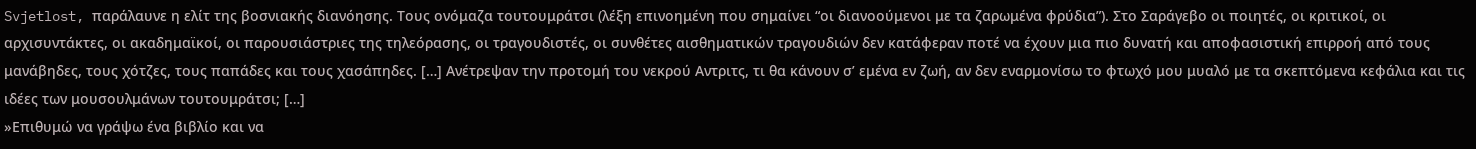Svjetlost, παράλαυνε η ελίτ της βοσνιακής διανόησης. Τους ονόμαζα τουτουμράτσι (λέξη επινοημένη που σημαίνει “οι διανοούμενοι με τα ζαρωμένα φρύδια”). Στο Σαράγεβο οι ποιητές, οι κριτικοί, οι αρχισυντάκτες, οι ακαδημαϊκοί, οι παρουσιάστριες της τηλεόρασης, οι τραγουδιστές, οι συνθέτες αισθηματικών τραγουδιών δεν κατάφεραν ποτέ να έχουν μια πιο δυνατή και αποφασιστική επιρροή από τους μανάβηδες, τους χότζες, τους παπάδες και τους χασάπηδες. […] Ανέτρεψαν την προτομή του νεκρού Αντριτς, τι θα κάνουν σ’ εμένα εν ζωή, αν δεν εναρμονίσω το φτωχό μου μυαλό με τα σκεπτόμενα κεφάλια και τις ιδέες των μουσουλμάνων τουτουμράτσι; […]
»Επιθυμώ να γράψω ένα βιβλίο και να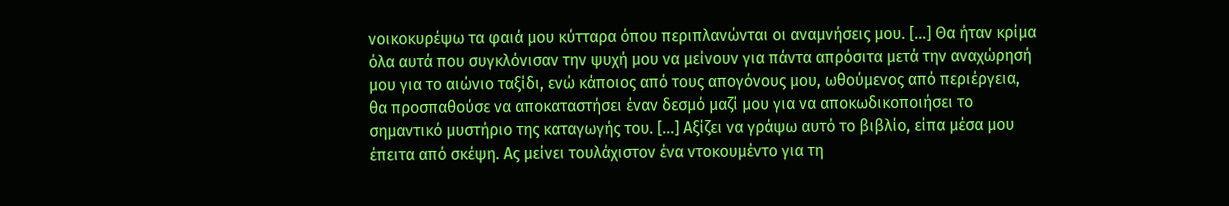νοικοκυρέψω τα φαιά μου κύτταρα όπου περιπλανώνται οι αναμνήσεις μου. […] Θα ήταν κρίμα όλα αυτά που συγκλόνισαν την ψυχή μου να μείνουν για πάντα απρόσιτα μετά την αναχώρησή μου για το αιώνιο ταξίδι, ενώ κάποιος από τους απογόνους μου, ωθούμενος από περιέργεια, θα προσπαθούσε να αποκαταστήσει έναν δεσμό μαζί μου για να αποκωδικοποιήσει το σημαντικό μυστήριο της καταγωγής του. […] Αξίζει να γράψω αυτό το βιβλίο, είπα μέσα μου έπειτα από σκέψη. Ας μείνει τουλάχιστον ένα ντοκουμέντο για τη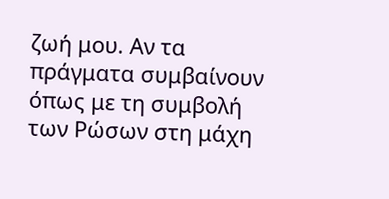ζωή μου. Αν τα πράγματα συμβαίνουν όπως με τη συμβολή των Ρώσων στη μάχη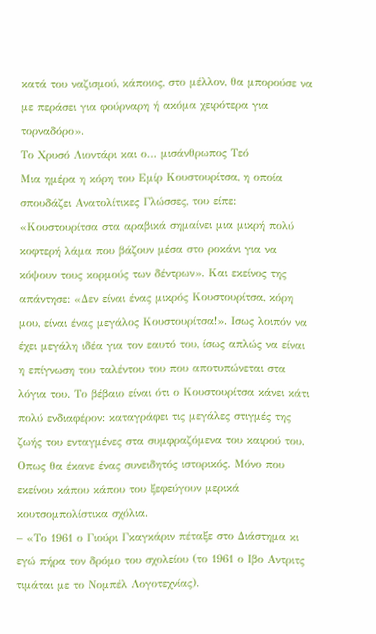κατά του ναζισμού, κάποιος, στο μέλλον, θα μπορούσε να με περάσει για φούρναρη ή ακόμα χειρότερα για τορναδόρο».
Το Χρυσό Λιοντάρι και ο… μισάνθρωπος Τεό
Μια ημέρα η κόρη του Εμίρ Κουστουρίτσα, η οποία σπουδάζει Ανατολίτικες Γλώσσες, του είπε: «Κουστουρίτσα στα αραβικά σημαίνει μια μικρή πολύ κοφτερή λάμα που βάζουν μέσα στο ροκάνι για να κόψουν τους κορμούς των δέντρων». Και εκείνος της απάντησε: «Δεν είναι ένας μικρός Κουστουρίτσα, κόρη μου, είναι ένας μεγάλος Κουστουρίτσα!». Ισως λοιπόν να έχει μεγάλη ιδέα για τον εαυτό του, ίσως απλώς να είναι η επίγνωση του ταλέντου του που αποτυπώνεται στα λόγια του. Το βέβαιο είναι ότι ο Κουστουρίτσα κάνει κάτι πολύ ενδιαφέρον: καταγράφει τις μεγάλες στιγμές της ζωής του ενταγμένες στα συμφραζόμενα του καιρού του. Οπως θα έκανε ένας συνειδητός ιστορικός. Μόνο που εκείνου κάπου κάπου του ξεφεύγουν μερικά κουτσομπολίστικα σχόλια.
– «Το 1961 ο Γιούρι Γκαγκάριν πέταξε στο Διάστημα κι εγώ πήρα τον δρόμο του σχολείου (το 1961 ο Ιβο Αντριτς τιμάται με το Νομπέλ Λογοτεχνίας).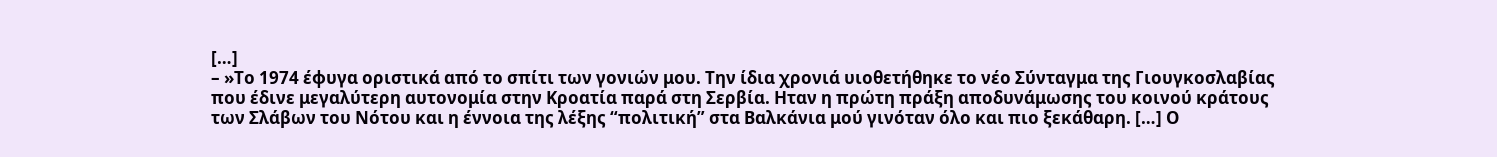[…]
– »Το 1974 έφυγα οριστικά από το σπίτι των γονιών μου. Την ίδια χρονιά υιοθετήθηκε το νέο Σύνταγμα της Γιουγκοσλαβίας που έδινε μεγαλύτερη αυτονομία στην Κροατία παρά στη Σερβία. Ηταν η πρώτη πράξη αποδυνάμωσης του κοινού κράτους των Σλάβων του Νότου και η έννοια της λέξης “πολιτική” στα Βαλκάνια μού γινόταν όλο και πιο ξεκάθαρη. […] Ο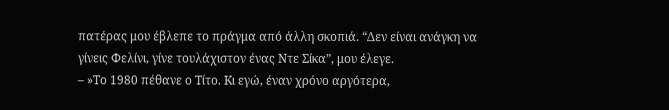πατέρας μου έβλεπε το πράγμα από άλλη σκοπιά. “Δεν είναι ανάγκη να γίνεις Φελίνι, γίνε τουλάχιστον ένας Ντε Σίκα”, μου έλεγε.
– »Το 1980 πέθανε ο Τίτο. Kι εγώ, έναν χρόνο αργότερα,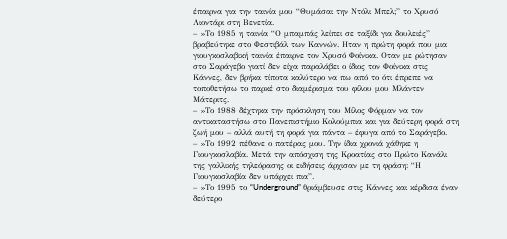έπαιρνα για την ταινία μου “Θυμάσαι την Ντόλι Μπελ;” το Χρυσό Λιοντάρι στη Βενετία.
– »Το 1985 η ταινία “Ο μπαμπάς λείπει σε ταξίδι για δουλειές” βραβεύτηκε στο Φεστιβάλ των Καννών. Ηταν η πρώτη φορά που μια γιουγκοσλαβική ταινία έπαιρνε τον Χρυσό Φοίνικα. Οταν με ρώτησαν στο Σαράγεβο γιατί δεν είχα παραλάβει ο ίδιος τον Φοίνικα στις Κάννες, δεν βρήκα τίποτα καλύτερο να πω από το ότι έπρεπε να τοποθετήσω το παρκέ στο διαμέρισμα του φίλου μου Μλάντεν Μάτεριτς.
– »Το 1988 δέχτηκα την πρόσκληση του Μίλος Φόρμαν να τον αντικαταστήσω στο Πανεπιστήμιο Κολούμπια και για δεύτερη φορά στη ζωή μου – αλλά αυτή τη φορά για πάντα – έφυγα από το Σαράγεβο.
– »Το 1992 πέθανε ο πατέρας μου. Την ίδια χρονιά χάθηκε η Γιουγκοσλαβία. Μετά την απόσχιση της Κροατίας στο Πρώτο Κανάλι της γαλλικής τηλεόρασης οι ειδήσεις άρχισαν με τη φράση: “Η Γιουγκοσλαβία δεν υπάρχει πια”.
– »Το 1995 το “Underground” θριάμβευσε στις Κάννες και κέρδισα έναν δεύτερο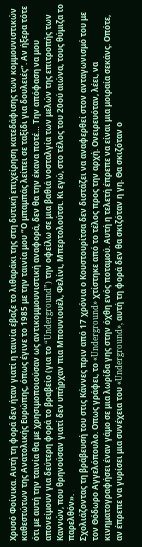Χρυσό Φοίνικα. Αυτή τη φορά δεν ήταν γιατί η ταινία έβαζε το λιθαράκι της στη δυτική επιχείρηση κατεδάφισης των κομμουνιστικών καθεστώτων της Ανατολικής Ευρώπης, όπως έγινε το 1985 με την ταινία μου “Ο μπαμπάς λείπει σε ταξίδι για δουλειές”. Αν ήξερα τότε ότι με αυτή την ταινία θα με χρησιμοποιούσαν ως αντικομμουνιστική αναφορά, δεν θα την έκανα ποτέ… Την απόφαση να μου απονείμουν για δεύτερη φορά το βραβείο (για το “Underground”) την οφείλω σε μια βαθιά νοσταλγία των μελών της επιτροπής των Καννών, που θρηνούσαν γιατί δεν υπήρχαν πια Μπουνιουέλ, Φελίνι, Μπερτολούτσι. Κι εγώ, στο τέλος του 20ού αιώνα, τους θύμιζα το παρελθόν».
Σχολιάζοντας τη βράβευσή του στις Κάννες πριν από 17 χρόνια ο Κουστουρίτσα δεν διστάζει να αναφερθεί στον ανταγωνισμό του με τον Θόδωρο Αγγελόπουλο. Οπως γράφει, το «Underground» χτίστηκε από το τέλος προς την αρχή. Ονειρευόταν, λέει, να κινηματογραφήσει έναν γάμο σε μια λωρίδα γης στην όχθη ενός ποταμού. Αυτή η τελετή έπρεπε να είναι μια μοιραία σεκάνς. Οπότε, αν έπρεπε να γυρίσει μια συνέχεια του «Underground», αυτή τη φορά δεν θα σκιζόταν η γη. Θα σκιζόταν ο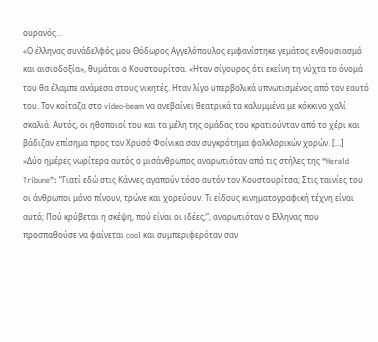ουρανός…
«Ο έλληνας συνάδελφός μου Θόδωρος Αγγελόπουλος εμφανίστηκε γεμάτος ενθουσιασμό και αισιοδοξία», θυμάται ο Κουστουρίτσα. «Ηταν σίγουρος ότι εκείνη τη νύχτα το όνομά του θα έλαμπε ανάμεσα στους νικητές. Ηταν λίγο υπερβολικά υπνωτισμένος από τον εαυτό του. Τον κοίταζα στο video-beam να ανεβαίνει θεατρικά τα καλυμμένα με κόκκινο χαλί σκαλιά. Αυτός, οι ηθοποιοί του και τα μέλη της ομάδας του κρατιούνταν από το χέρι και βάδιζαν επίσημα προς τον Χρυσό Φοίνικα σαν συγκρότημα φολκλορικών χορών. […]
»Δύο ημέρες νωρίτερα αυτός ο μισάνθρωπος αναρωτιόταν από τις στήλες της “Herald Tribune”: “Γιατί εδώ στις Κάννες αγαπούν τόσο αυτόν τον Κουστουρίτσα; Στις ταινίες του οι άνθρωποι μόνο πίνουν, τρώνε και χορεύουν. Τι είδους κινηματογραφική τέχνη είναι αυτό; Πού κρύβεται η σκέψη, πού είναι οι ιδέες;”, αναρωτιόταν ο Ελληνας που προσπαθούσε να φαίνεται cool και συμπεριφερόταν σαν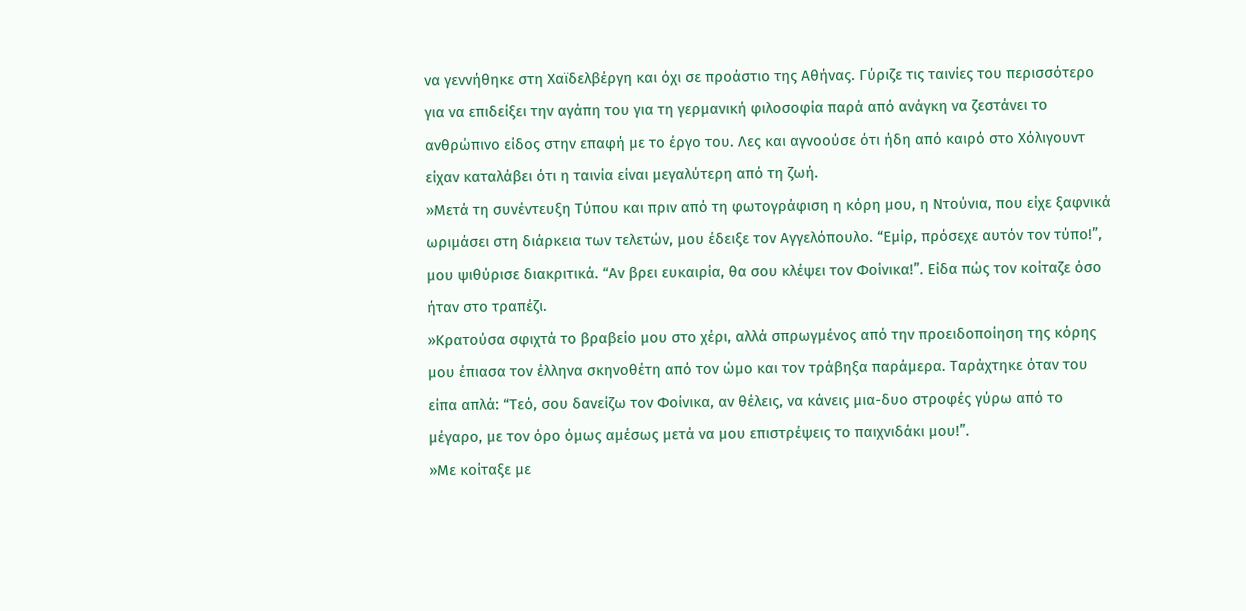να γεννήθηκε στη Χαϊδελβέργη και όχι σε προάστιο της Αθήνας. Γύριζε τις ταινίες του περισσότερο για να επιδείξει την αγάπη του για τη γερμανική φιλοσοφία παρά από ανάγκη να ζεστάνει το ανθρώπινο είδος στην επαφή με το έργο του. Λες και αγνοούσε ότι ήδη από καιρό στο Χόλιγουντ είχαν καταλάβει ότι η ταινία είναι μεγαλύτερη από τη ζωή.
»Μετά τη συνέντευξη Τύπου και πριν από τη φωτογράφιση η κόρη μου, η Ντούνια, που είχε ξαφνικά ωριμάσει στη διάρκεια των τελετών, μου έδειξε τον Αγγελόπουλο. “Εμίρ, πρόσεχε αυτόν τον τύπο!”, μου ψιθύρισε διακριτικά. “Αν βρει ευκαιρία, θα σου κλέψει τον Φοίνικα!”. Είδα πώς τον κοίταζε όσο ήταν στο τραπέζι.
»Κρατούσα σφιχτά το βραβείο μου στο χέρι, αλλά σπρωγμένος από την προειδοποίηση της κόρης μου έπιασα τον έλληνα σκηνοθέτη από τον ώμο και τον τράβηξα παράμερα. Ταράχτηκε όταν του είπα απλά: “Τεό, σου δανείζω τον Φοίνικα, αν θέλεις, να κάνεις μια-δυο στροφές γύρω από το μέγαρο, με τον όρο όμως αμέσως μετά να μου επιστρέψεις το παιχνιδάκι μου!”.
»Με κοίταξε με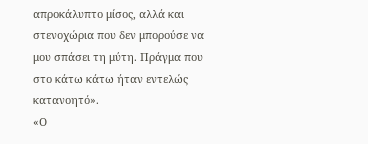απροκάλυπτο μίσος, αλλά και στενοχώρια που δεν μπορούσε να μου σπάσει τη μύτη. Πράγμα που στο κάτω κάτω ήταν εντελώς κατανοητό».
«Ο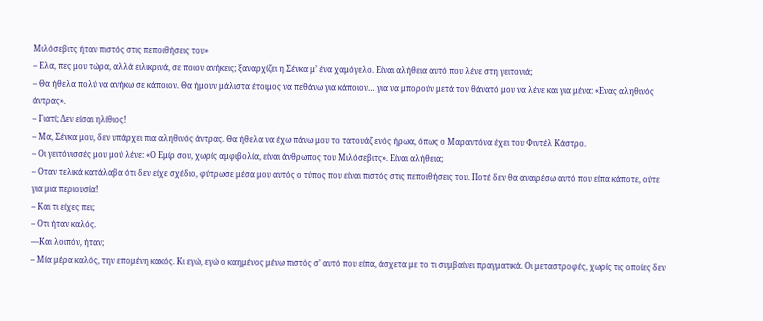Μιλόσεβιτς ήταν πιστός στις πεποιθήσεις του»
– Ελα, πες μου τώρα, αλλά ειλικρινά, σε ποιον ανήκεις; ξαναρχίζει η Σένκα μ’ ένα χαμόγελο. Είναι αλήθεια αυτό που λένε στη γειτονιά;
– Θα ήθελα πολύ να ανήκω σε κάποιον. Θα ήμουν μάλιστα έτοιμος να πεθάνω για κάποιον… για να μπορούν μετά τον θάνατό μου να λένε και για μένα: «Ενας αληθινός άντρας».
– Γιατί; Δεν είσαι ηλίθιος!
– Μα, Σένκα μου, δεν υπάρχει πια αληθινός άντρας. Θα ήθελα να έχω πάνω μου το τατουάζ ενός ήρωα, όπως ο Μαραντόνα έχει του Φιντέλ Κάστρο.
– Οι γειτόνισσές μου μού λένε: «Ο Εμίρ σου, χωρίς αμφιβολία, είναι άνθρωπος του Μιλόσεβιτς». Είναι αλήθεια;
– Οταν τελικά κατάλαβα ότι δεν είχε σχέδιο, φύτρωσε μέσα μου αυτός ο τύπος που είναι πιστός στις πεποιθήσεις του. Ποτέ δεν θα αναιρέσω αυτό που είπα κάποτε, ούτε για μια περιουσία!
– Και τι είχες πει;
– Οτι ήταν καλός.
—Και λοιπόν, ήταν;
– Μία μέρα καλός, την επομένη κακός. Κι εγώ, εγώ ο καημένος μένω πιστός σ’ αυτό που είπα, άσχετα με το τι συμβαίνει πραγματικά. Οι μεταστροφές, χωρίς τις οποίες δεν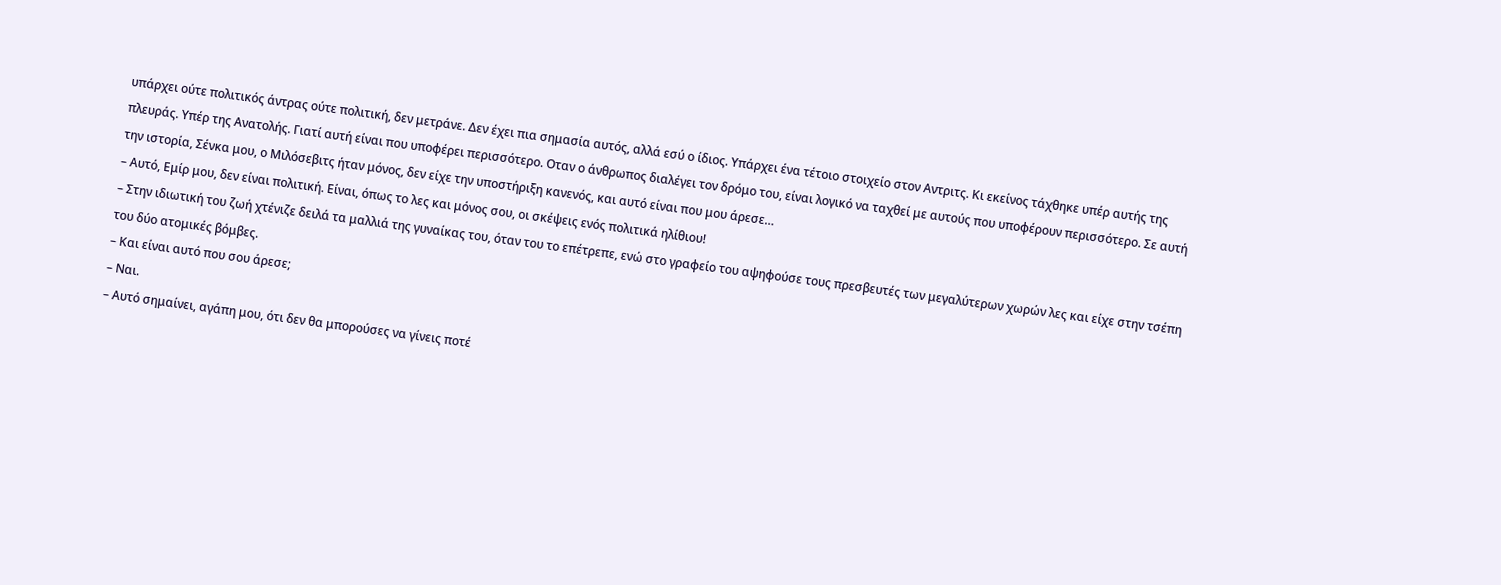υπάρχει ούτε πολιτικός άντρας ούτε πολιτική, δεν μετράνε. Δεν έχει πια σημασία αυτός, αλλά εσύ ο ίδιος. Υπάρχει ένα τέτοιο στοιχείο στον Αντριτς. Κι εκείνος τάχθηκε υπέρ αυτής της πλευράς. Υπέρ της Ανατολής. Γιατί αυτή είναι που υποφέρει περισσότερο. Οταν ο άνθρωπος διαλέγει τον δρόμο του, είναι λογικό να ταχθεί με αυτούς που υποφέρουν περισσότερο. Σε αυτή την ιστορία, Σένκα μου, ο Μιλόσεβιτς ήταν μόνος, δεν είχε την υποστήριξη κανενός, και αυτό είναι που μου άρεσε…
– Αυτό, Εμίρ μου, δεν είναι πολιτική. Είναι, όπως το λες και μόνος σου, οι σκέψεις ενός πολιτικά ηλίθιου!
– Στην ιδιωτική του ζωή χτένιζε δειλά τα μαλλιά της γυναίκας του, όταν του το επέτρεπε, ενώ στο γραφείο του αψηφούσε τους πρεσβευτές των μεγαλύτερων χωρών λες και είχε στην τσέπη του δύο ατομικές βόμβες.
– Και είναι αυτό που σου άρεσε;
– Ναι.
– Αυτό σημαίνει, αγάπη μου, ότι δεν θα μπορούσες να γίνεις ποτέ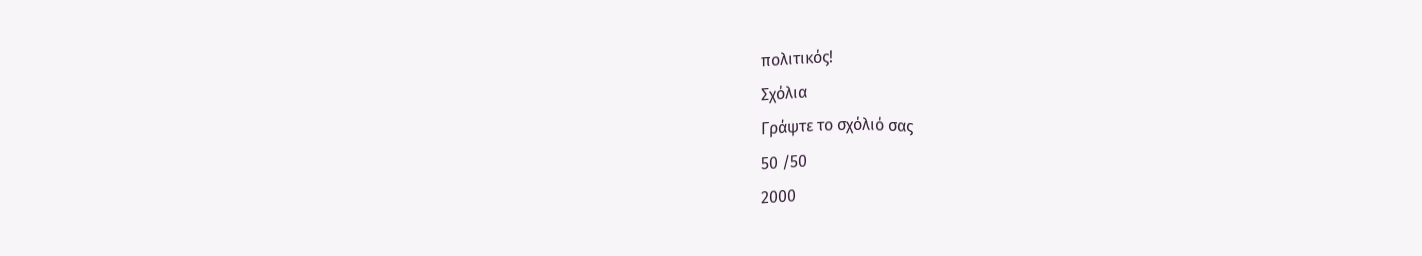πολιτικός!
Σχόλια
Γράψτε το σχόλιό σας
50 /50
2000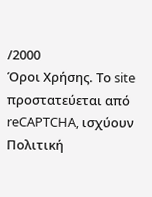/2000
Όροι Χρήσης. Το site προστατεύεται από reCAPTCHA, ισχύουν Πολιτική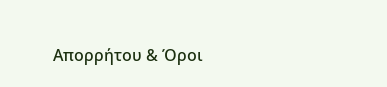Απορρήτου & Όροι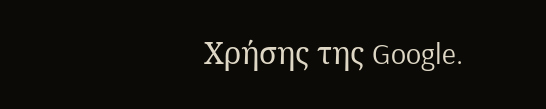Χρήσης της Google.